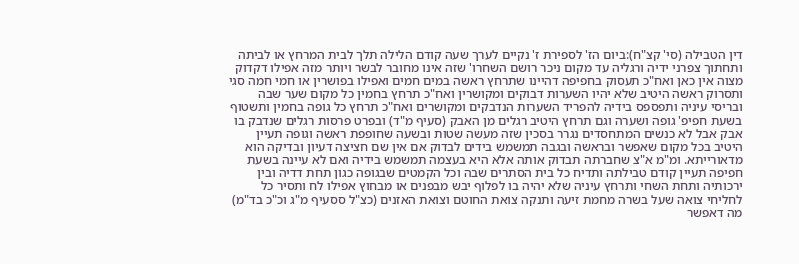דין הטבילה (סי' קצ"ח):ביום הז' לספירת ז' נקיים לערך שעה קודם הלילה תלך לבית המרחץ או לביתה ותחתוך צפרני ידיה ורגליה עד מקום ניכר רושם השחרו' שזה אינו מחובר לבשר ויותר מזה אפילו דקדוק מצוה אין כאן ואח"כ תעסוק בחפיפה דהיינו שתרחץ ראשה במים חמים ואפילו בפושרין או חמי חמה סגי ותסרוק ראשה היטיב שלא יהיו השערות דבוקים ומקושרין ואח"כ תרחץ בחמין כל מקום שער שבה ובריסי עיניה ותפספס בידיה להפריד השערות הנדבקים ומקושרים ואח"כ תרחץ כל גופה בחמין ותשטוף בשעת חפיפ' גופה ושערה וגם תרחץ היטיב רגלים מן האבק (סעיף מ"ד) ובפרט פרסות רגלים שנדבק בו אבק אבל לא כנשים המתחסדים נגרר בסכין שזה מעשה שטות ובשעה שחופפת ראשה וגופה תעיין היטיב בכל מקום שאפשר ובראשה ובגבה תמשמש בידים לבדוק אם אין שם חציצה דעיון ובדיקה הוא מדאורייתא. ומ"מ א"צ שחברתה תבדוק אותה אלא היא בעצמה תמשמש בידיה ואם לא עיינה בשעת חפיפה תעיין קודם טבילתה ותדיח כל בית הסתרים שבה וכל הקמטים שבגופה כגון תחת דדיה ובין ירכותיה ותחת השחי ותרחץ עיניה שלא יהיה בו לפלוף יבש מבפנים או מבחוץ אפילו לח ותסיר כל לחליחי צואה שעל בשרה מחמת זיעה ותנקה צואת החוטם וצואת האזנים (כצ"ל ססעיף מ"ג וכ"כ בד"מ) מה דאפשר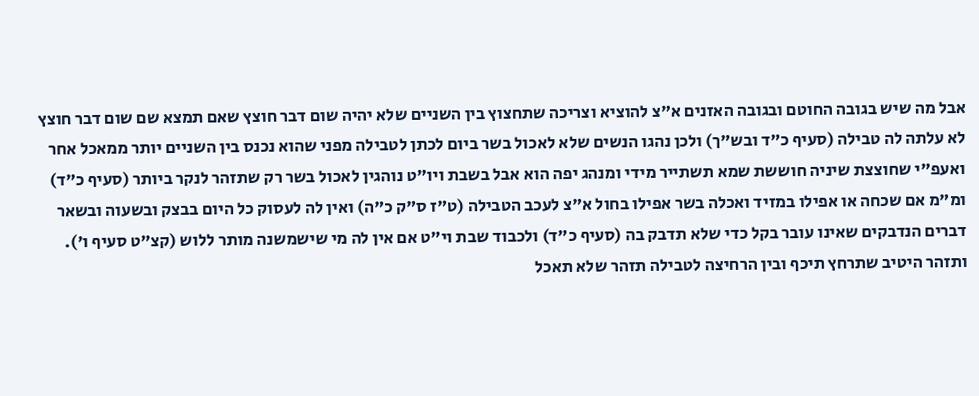אבל מה שיש בגובה החוטם ובגובה האזנים א"צ להוציא וצריכה שתחצוץ בין השניים שלא יהיה שום דבר חוצץ שאם תמצא שם שום דבר חוצץ לא עלתה לה טבילה (סעיף כ"ד ובש"ך) ולכן נהגו הנשים שלא לאכול בשר ביום לכתן לטבילה מפני שהוא נכנס בין השניים יותר ממאכל אחר ואעפ"י שחוצצת שיניה חוששת שמא תשתייר מידי ומנהג יפה הוא אבל בשבת ויו"ט נוהגין לאכול בשר רק שתזהר לנקר ביותר (סעיף כ"ד) ומ"מ אם שכחה או אפילו במזיד ואכלה בשר אפילו בחול א"צ לעכב הטבילה (ט"ז ס"ק כ"ה) ואין לה לעסוק כל היום בבצק ובשעוה ובשאר דברים הנדבקים שאינו עובר בקל כדי שלא תדבק בה (סעיף כ"ד) ולכבוד שבת וי"ט אם אין לה מי שישמשנה מותר ללוש (קצ"ט סעיף ו'). ותזהר היטיב שתרחץ תיכף ובין הרחיצה לטבילה תזהר שלא תאכל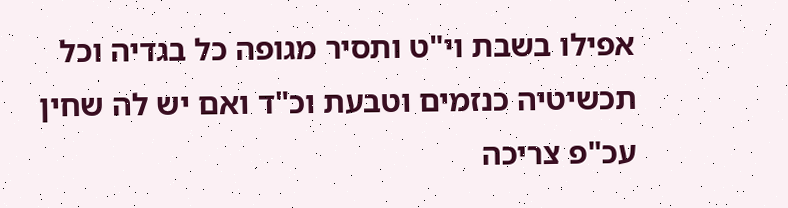אפילו בשבת וי"ט ותסיר מגופה כל בגדיה וכל תכשיטיה כנזמים וטבעת וכ"ד ואם יש לה שחין עכ"פ צריכה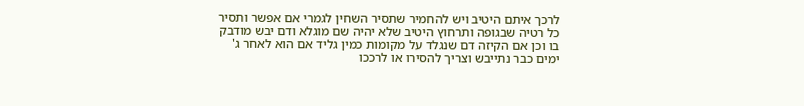לרכך איתם היטיב ויש להחמיר שתסיר השחין לגמרי אם אפשר ותסיר כל רטיה שבגופה ותרחוץ היטיב שלא יהיה שם מוגלא ודם יבש מודבק בו וכן אם הקיזה דם שנגלד על מקומות כמין גליד אם הוא לאחר ג' ימים כבר נתייבש וצריך להסירו או לרככו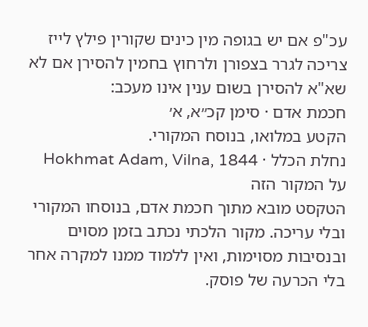עכ"פ אם יש בגופה מין כינים שקורין פילץ לייז צריכה לגרר בצפורן ולרחוץ בחמין להסירן אם לא שא"א להסירן בשום ענין אינו מעכב:
חכמת אדם · סימן קכ״א, א׳
הקטע במלואו, בנוסח המקורי.
נחלת הכלל · Hokhmat Adam, Vilna, 1844
על המקור הזה
הטקסט מובא מתוך חכמת אדם, בנוסחו המקורי ובלי עריכה. מקור הלכתי נכתב בזמן מסוים ובנסיבות מסוימות, ואין ללמוד ממנו למקרה אחר בלי הכרעה של פוסק.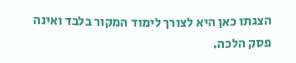הצגתו כאן היא לצורך לימוד המקור בלבד ואינה פסק הלכה.